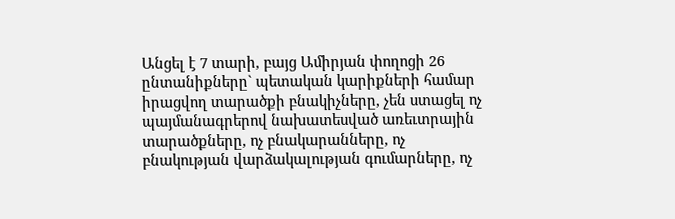Անցել է 7 տարի, բայց Ամիրյան փողոցի 26 ընտանիքները` պետական կարիքների համար իրացվող տարածքի բնակիչները, չեն ստացել ոչ պայմանագրերով նախատեսված առեւտրային տարածքները, ոչ բնակարանները, ոչ բնակության վարձակալության գումարները, ոչ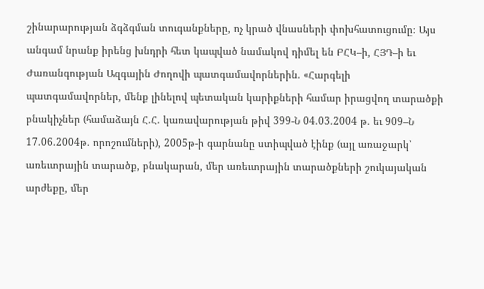շինարարության ձգձգման տուգանքները, ոչ կրած վնասների փոխհատուցումը։ Այս անգամ նրանք իրենց խնդրի հետ կապված նամակով դիմել են ԲՀԿ–ի, ՀՅԴ–ի եւ Ժառանգության Ազգային Ժողովի պատգամավորներին. «Հարգելի պատգամավորներ, մենք լինելով պետական կարիքների համար իրացվող տարածքի բնակիչներ (համաձայն Հ.Հ. կառավարության թիվ 399-Ն 04.03.2004 թ. եւ 909–Ն 17.06.2004թ. որոշումների), 2005թ-ի գարնանը ստիպված էինք (այլ առաջարկ՝ առեւտրային տարածք, բնակարան, մեր առեւտրային տարածքների շուկայական արժեքը, մեր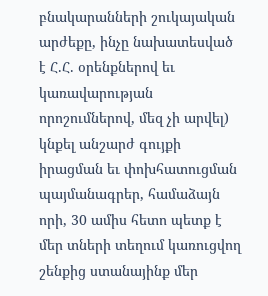բնակարանների շուկայական արժեքը, ինչը նախատեսված է Հ.Հ. օրենքներով եւ կառավարության որոշումներով, մեզ չի արվել) կնքել անշարժ գույքի իրացման եւ փոխհատուցման պայմանագրեր, համաձայն որի, 30 ամիս հետո պետք է մեր տների տեղում կառուցվող շենքից ստանայինք մեր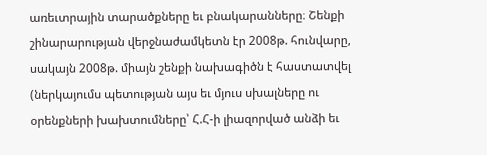առեւտրային տարածքները եւ բնակարանները։ Շենքի շինարարության վերջնաժամկետն էր 2008թ. հունվարը, սակայն 2008թ. միայն շենքի նախագիծն է հաստատվել (ներկայումս պետության այս եւ մյուս սխալները ու օրենքների խախտումները՝ Հ.Հ-ի լիազորված անձի եւ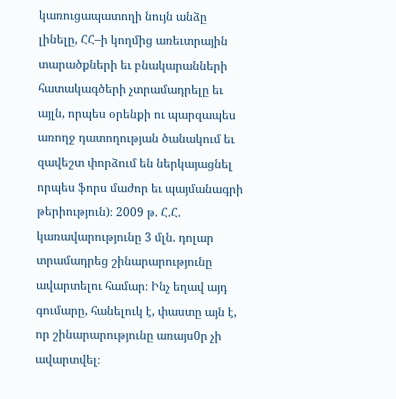կառուցապատողի նույն անձը լինելը, ՀՀ–ի կողմից առեւտրային տարածքների եւ բնակարանների հատակագծերի չտրամադրելը եւ այլն, որպես օրենքի ու պարզապես առողջ դատողության ծանակում եւ զավեշտ փորձում են ներկայացնել որպես ֆորս մաժոր եւ պայմանագրի թերիություն)։ 2009 թ. Հ.Հ. կառավարությունը 3 մլն. դոլար տրամադրեց շինարարությունը ավարտելու համար։ Ինչ եղավ այդ գումարը, հանելուկ է, փաստը այն է, որ շինարարությունը առայս0ր չի ավարտվել։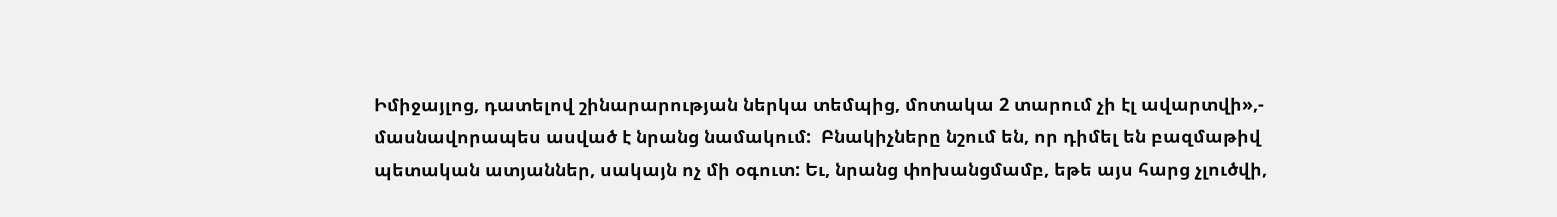Իմիջայլոց, դատելով շինարարության ներկա տեմպից, մոտակա 2 տարում չի էլ ավարտվի»,- մասնավորապես ասված է նրանց նամակում:  Բնակիչները նշում են, որ դիմել են բազմաթիվ պետական ատյաններ, սակայն ոչ մի օգուտ: Եւ, նրանց փոխանցմամբ, եթե այս հարց չլուծվի,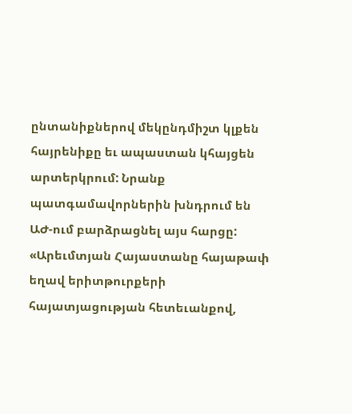ընտանիքներով մեկընդմիշտ կլքեն հայրենիքը եւ ապաստան կհայցեն արտերկրում: Նրանք պատգամավորներին խնդրում են ԱԺ-ում բարձրացնել այս հարցը: «Արեւմտյան Հայաստանը հայաթափ եղավ երիտթուրքերի հայատյացության հետեւանքով,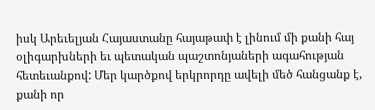իսկ Արեւելյան Հայաստանը հայաթափ է լինում մի քանի հայ օլիգարխների եւ պետական պաշտոնյաների ագահության հետեւանքով: Մեր կարծքով երկրորդը ավելի մեծ հանցանք է, քանի որ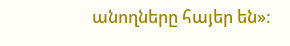անողները հայեր են»: